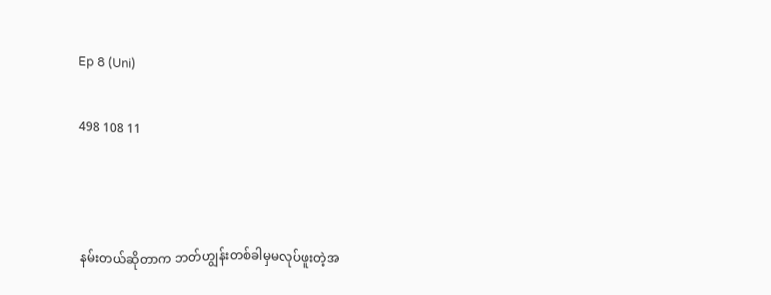Ep 8 (Uni)

498 108 11



နမ်းတယ်ဆိုတာက ဘတ်ဟျွန်းတစ်ခါမှမလုပ်ဖူးတဲ့အ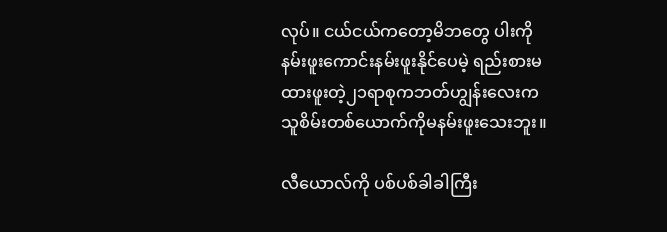လုပ်။ ငယ်ငယ်ကတော့မိဘတွေ ပါးကိုနမ်းဖူးကောင်းနမ်းဖူးနိုင်ပေမဲ့ ရည်းစားမထားဖူးတဲ့၂၁ရာစုကဘတ်ဟျွန်းလေးက သူစိမ်းတစ်ယောက်ကိုမနမ်းဖူးသေးဘူး။

လီယောလ်ကို ပစ်ပစ်ခါခါကြီး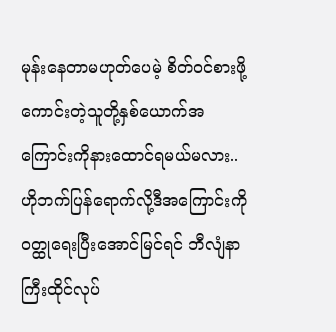မုန်းနေတာမဟုတ်ပေမဲ့ စိတ်ဝင်စားဖို့ကောင်းတဲ့သူတို့နှစ်ယောက်အကြောင်းကိုနားထောင်ရမယ်မလား..ဟိုဘက်ပြန်ရောက်လို့ဒီအကြောင်းကိုဝတ္ထုရေးပြီးအောင်မြင်ရင် ဘီလျံနာကြီးထိုင်လုပ်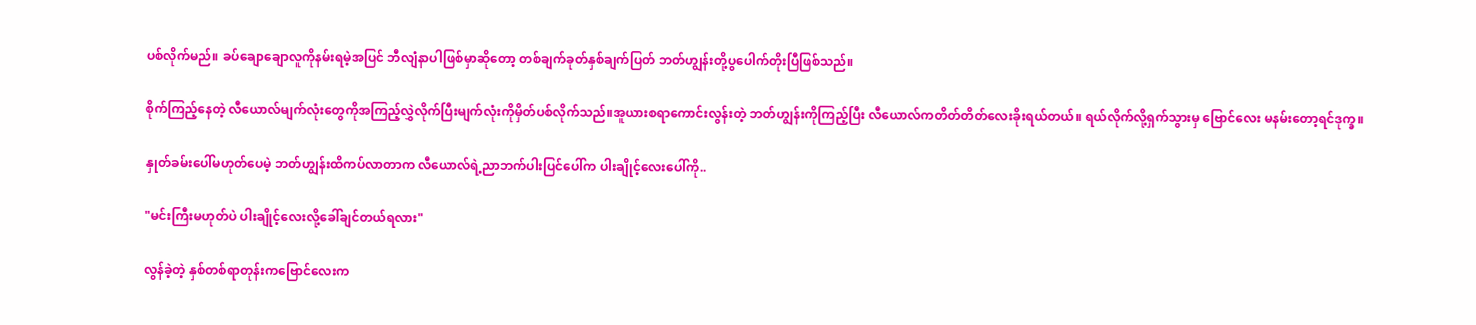ပစ်လိုက်မည်။ ခပ်ချောချောလူကိုနမ်းရမဲ့အပြင် ဘီလျံနာပါဖြစ်မှာဆိုတော့ တစ်ချက်ခုတ်နှစ်ချက်ပြတ် ဘတ်ဟျွန်းတို့ပွပေါက်တိုးပြီဖြစ်သည်။

စိုက်ကြည့်နေတဲ့ လီယောလ်မျက်လုံးတွေကိုအကြည့်လွှဲလိုက်ပြီးမျက်လုံးကိုမှိတ်ပစ်လိုက်သည်။အူယားစရာကောင်းလွန်းတဲ့ ဘတ်ဟျွန်းကိုကြည့်ပြီး လီယောလ်ကတိတ်တိတ်လေးခိုးရယ်တယ်။ ရယ်လိုက်လို့ရှက်သွားမှ ဗြောင်လေး မနမ်းတော့ရင်ဒုက္ခ။

နှုတ်ခမ်းပေါ်မဟုတ်ပေမဲ့ ဘတ်ဟျွန်းထိကပ်လာတာက လီယောလ်ရဲ့ညာဘက်ပါးပြင်ပေါ်က ပါးချိုင့်လေးပေါ်ကို..

"မင်းကြီးမဟုတ်ပဲ ပါးချိုင့်လေးလို့ခေါ်ချင်တယ်ရလား"

လွန်ခဲ့တဲ့ နှစ်တစ်ရာတုန်းကဗြောင်လေးက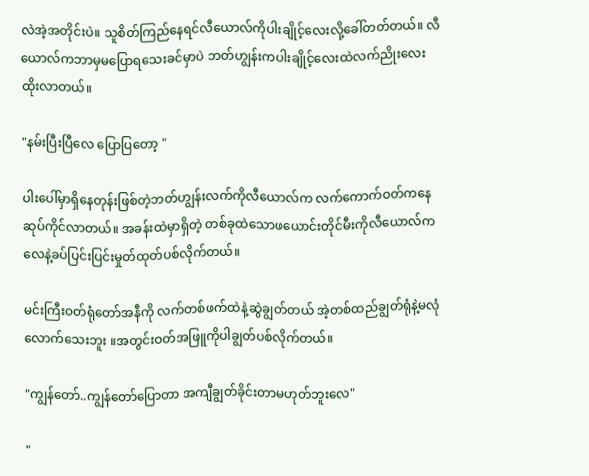လဲအဲ့အတိုင်းပဲ။ သူစိတ်ကြည်နေရင်လီယောလ်ကိုပါးချိုင့်လေးလို့ခေါ်တတ်တယ်။ လီယောလ်ကဘာမှမပြောရသေးခင်မှာပဲ ဘတ်ဟျွန်းကပါးချိုင့်လေးထဲလက်ညိုးလေးထိုးလာတယ်။

"နမ်းပြီးပြီလေ ပြောပြတော့ "

ပါးပေါ်မှာရှိနေတုန်းဖြစ်တဲ့ဘတ်ဟျွန်းလက်ကိုလီယောလ်က လက်ကောက်ဝတ်ကနေ ဆုပ်ကိုင်လာတယ်။ အခန်းထဲမှာရှိတဲ့ တစ်ခုထဲသောဖယောင်းတိုင်မီးကိုလီယောလ်က လေနဲ့ခပ်ပြင်းပြင်းမှုတ်ထုတ်ပစ်လိုက်တယ်။

မင်းကြီးဝတ်ရုံတော်အနီကို လက်တစ်ဖက်ထဲနဲ့ဆွဲချွတ်တယ် အဲ့တစ်ထည်ချွတ်ရုံနဲ့မလုံလောက်သေးဘူး ။အတွင်းဝတ်အဖြူကိုပါချွတ်ပစ်လိုက်တယ်။

"ကျွန်တော်..ကျွန်တော်ပြောတာ အကျီချွတ်ခိုင်းတာမဟုတ်ဘူးလေ"

"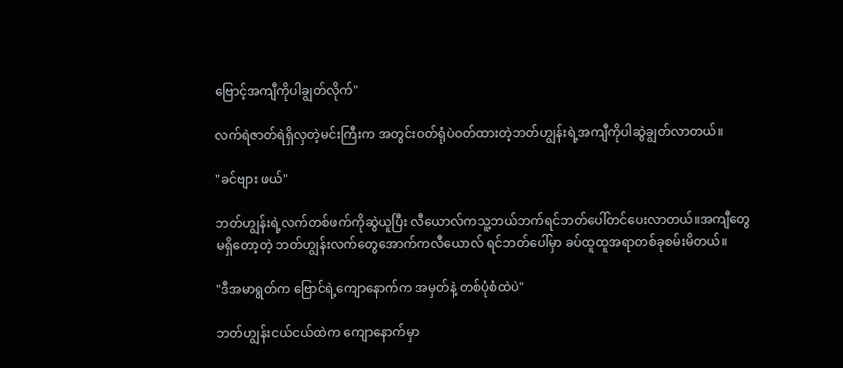ဗြောင့်အကျီကိုပါချွတ်လိုက်"

လက်ရဲဇာတ်ရဲရှိလှတဲ့မင်းကြီးက အတွင်းဝတ်ရုံပဲဝတ်ထားတဲ့ဘတ်ဟျွန်းရဲ့အကျီကိုပါဆွဲချွတ်လာတယ်။

"ခင်ဗျား ဖယ်"

ဘတ်ဟျွန်းရဲ့လက်တစ်ဖက်ကိုဆွဲယူပြီး လီယောလ်ကသူ့ဘယ်ဘက်ရင်ဘတ်ပေါ်တင်ပေးလာတယ်။အကျီတွေမရှိတော့တဲ့ ဘတ်ဟျွန်းလက်တွေအောက်ကလီယောလ် ရင်ဘတ်ပေါ်မှာ ခပ်ထူထူအရာတစ်ခုစမ်းမိတယ်။

"ဒီအမာရွတ်က ဗြောင်ရဲ့ကျောနောက်က အမှတ်နဲ့ တစ်ပုံစံထဲပဲ"

ဘတ်ဟျွန်းငယ်ငယ်ထဲက ကျောနောက်မှာ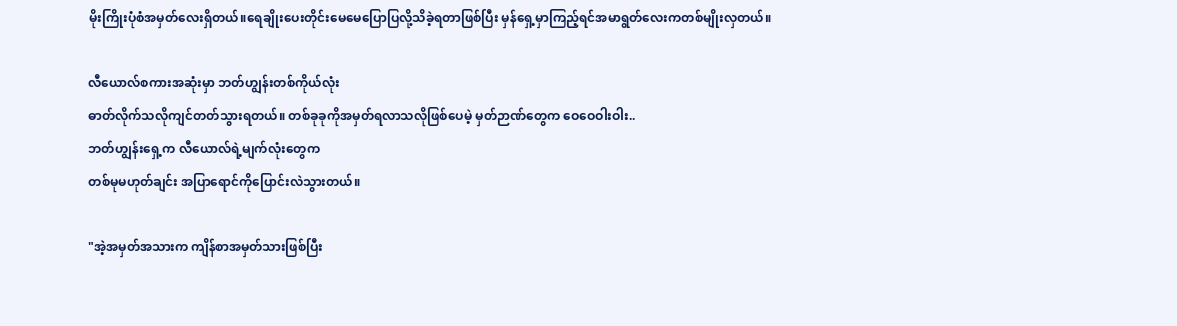မိုးကြိုးပုံစံအမှတ်လေးရှိတယ်။ရေချိုးပေးတိုင်းမေမေပြောပြလို့သိခဲ့ရတာဖြစ်ပြီး မှန်ရှေ့မှာကြည့်ရင်အမာရွတ်လေးကတစ်မျိုးလှတယ်။

လီယောလ်စကားအဆုံးမှာ ဘတ်ဟျွန်းတစ်ကိုယ်လုံး
ဓာတ်လိုက်သလိုကျင်တတ်သွားရတယ်။ တစ်ခုခုကိုအမှတ်ရလာသလိုဖြစ်ပေမဲ့ မှတ်ဉာဏ်တွေက ဝေဝေဝါးဝါး..
ဘတ်ဟျွန်းရှေ့က လီယောလ်ရဲ့မျက်လုံးတွေက
တစ်မုမဟုတ်ချင်း အပြာရောင်ကိုပြောင်းလဲသွားတယ်။

"အဲ့အမှတ်အသားက ကျိန်စာအမှတ်သားဖြစ်ပြီး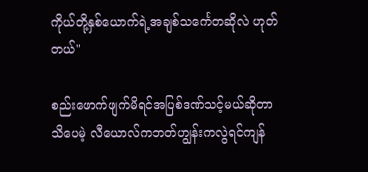ကိုယ်တို့နှစ်ယောက်ရဲ့အချစ်သင်္ကေတဆိုလဲ ဟုတ်တယ်"

စည်းဖောက်ဖျက်မိရင်အပြစ်ဒဏ်သင့်မယ်ဆိုတာသိပေမဲ့ လီယောလ်ကဘတ်ဟျွန်းကလွဲရင်ကျန်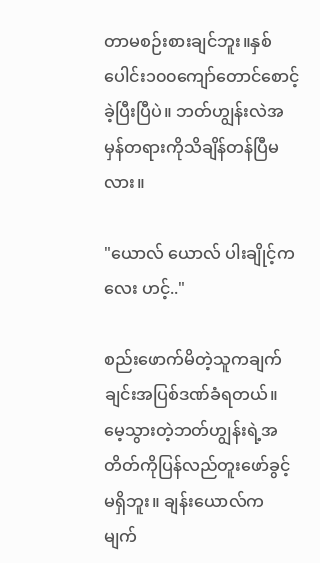တာမစဉ်းစားချင်ဘူး။နှစ်ပေါင်း၁၀၀ကျော်တောင်စောင့်ခဲ့ပြီးပြီပဲ။ ဘတ်ဟျွန်းလဲအမှန်တရားကိုသိချိန်တန်ပြီမလား။

"ယောလ် ယောလ် ပါးချိုင့်ကလေး ဟင့်.."

စည်းဖောက်မိတဲ့သူကချက်ချင်းအပြစ်ဒဏ်ခံရတယ်။ မေ့သွားတဲ့ဘတ်ဟျွန်းရဲ့အတိတ်ကိုပြန်လည်တူးဖော်ခွင့်မရှိဘူး။ ချန်းယောလ်က မျက်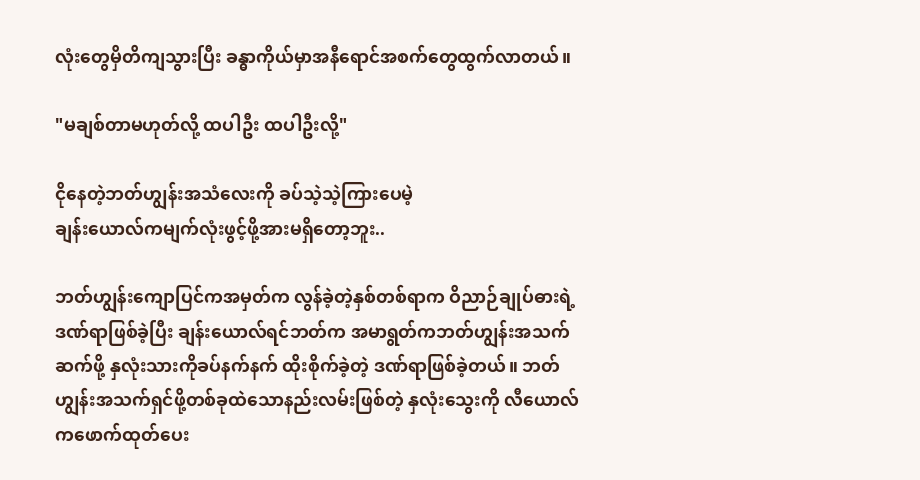လုံးတွေမှိတိကျသွားပြီး ခန္ဓာကိုယ်မှာအနီရောင်အစက်တွေထွက်လာတယ်။

"မချစ်တာမဟုတ်လို့ ထပါဦး ထပါဦးလို့"

ငိုနေတဲ့ဘတ်ဟျွန်းအသံလေးကို ခပ်သဲ့သဲ့ကြားပေမဲ့
ချန်းယောလ်ကမျက်လုံးဖွင့်ဖို့အားမရှိတော့ဘူး..

ဘတ်ဟျွန်းကျောပြင်ကအမှတ်က လွန်ခဲ့တဲ့နှစ်တစ်ရာက ဝိညာဉ်ချုပ်ဓားရဲ့ဒဏ်ရာဖြစ်ခဲ့ပြီး ချန်းယောလ်ရင်ဘတ်က အမာရွတ်ကဘတ်ဟျွန်းအသက်ဆက်ဖို့ နှလုံးသားကိုခပ်နက်နက် ထိုးစိုက်ခဲ့တဲ့ ဒဏ်ရာဖြစ်ခဲ့တယ်။ ဘတ်ဟျွန်းအသက်ရှင်ဖို့တစ်ခုထဲသောနည်းလမ်းဖြစ်တဲ့ နှလုံးသွေးကို လီယောလ်ကဖောက်ထုတ်ပေး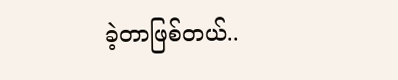ခဲ့တာဖြစ်တယ်..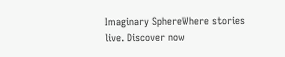Imaginary SphereWhere stories live. Discover now